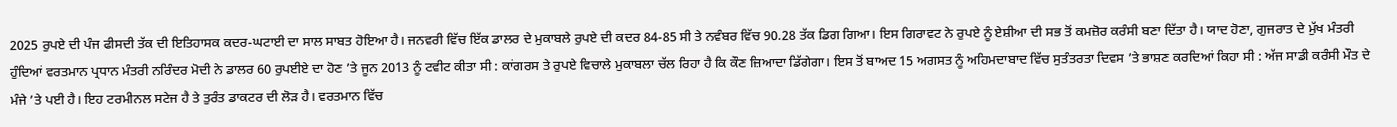2025 ਰੁਪਏ ਦੀ ਪੰਜ ਫੀਸਦੀ ਤੱਕ ਦੀ ਇਤਿਹਾਸਕ ਕਦਰ-ਘਟਾਈ ਦਾ ਸਾਲ ਸਾਬਤ ਹੋਇਆ ਹੈ। ਜਨਵਰੀ ਵਿੱਚ ਇੱਕ ਡਾਲਰ ਦੇ ਮੁਕਾਬਲੇ ਰੁਪਏ ਦੀ ਕਦਰ 84-85 ਸੀ ਤੇ ਨਵੰਬਰ ਵਿੱਚ 90.28 ਤੱਕ ਡਿਗ ਗਿਆ। ਇਸ ਗਿਰਾਵਟ ਨੇ ਰੁਪਏ ਨੂੰ ਏਸ਼ੀਆ ਦੀ ਸਭ ਤੋਂ ਕਮਜ਼ੋਰ ਕਰੰਸੀ ਬਣਾ ਦਿੱਤਾ ਹੈ। ਯਾਦ ਹੋਣਾ, ਗੁਜਰਾਤ ਦੇ ਮੁੱਖ ਮੰਤਰੀ ਹੁੰਦਿਆਂ ਵਰਤਮਾਨ ਪ੍ਰਧਾਨ ਮੰਤਰੀ ਨਰਿੰਦਰ ਮੋਦੀ ਨੇ ਡਾਲਰ 60 ਰੁਪਈਏ ਦਾ ਹੋਣ ’ਤੇ ਜੂਨ 2013 ਨੂੰ ਟਵੀਟ ਕੀਤਾ ਸੀ : ਕਾਂਗਰਸ ਤੇ ਰੁਪਏ ਵਿਚਾਲੇ ਮੁਕਾਬਲਾ ਚੱਲ ਰਿਹਾ ਹੈ ਕਿ ਕੌਣ ਜ਼ਿਆਦਾ ਡਿੱਗੇਗਾ। ਇਸ ਤੋਂ ਬਾਅਦ 15 ਅਗਸਤ ਨੂੰ ਅਹਿਮਦਾਬਾਦ ਵਿੱਚ ਸੁਤੰਤਰਤਾ ਦਿਵਸ ’ਤੇ ਭਾਸ਼ਣ ਕਰਦਿਆਂ ਕਿਹਾ ਸੀ : ਅੱਜ ਸਾਡੀ ਕਰੰਸੀ ਮੌਤ ਦੇ ਮੰਜੇ ’ਤੇ ਪਈ ਹੈ। ਇਹ ਟਰਮੀਨਲ ਸਟੇਜ ਹੈ ਤੇ ਤੁਰੰਤ ਡਾਕਟਰ ਦੀ ਲੋੜ ਹੈ। ਵਰਤਮਾਨ ਵਿੱਚ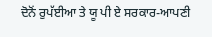ਦੋਨੋਂ ਰੁਪੱਈਆ ਤੇ ਯੂ ਪੀ ਏ ਸਰਕਾਰ-ਆਪਣੀ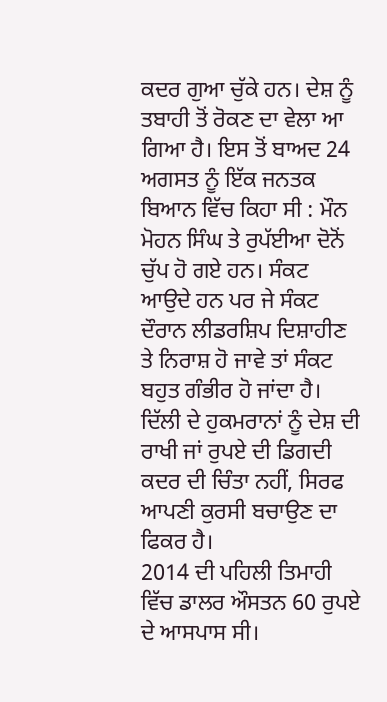ਕਦਰ ਗੁਆ ਚੁੱਕੇ ਹਨ। ਦੇਸ਼ ਨੂੰ ਤਬਾਹੀ ਤੋਂ ਰੋਕਣ ਦਾ ਵੇਲਾ ਆ ਗਿਆ ਹੈ। ਇਸ ਤੋਂ ਬਾਅਦ 24 ਅਗਸਤ ਨੂੰ ਇੱਕ ਜਨਤਕ ਬਿਆਨ ਵਿੱਚ ਕਿਹਾ ਸੀ : ਮੌਨ ਮੋਹਨ ਸਿੰਘ ਤੇ ਰੁਪੱਈਆ ਦੋਨੋਂ ਚੁੱਪ ਹੋ ਗਏ ਹਨ। ਸੰਕਟ ਆਉਦੇ ਹਨ ਪਰ ਜੇ ਸੰਕਟ ਦੌਰਾਨ ਲੀਡਰਸ਼ਿਪ ਦਿਸ਼ਾਹੀਣ ਤੇ ਨਿਰਾਸ਼ ਹੋ ਜਾਵੇ ਤਾਂ ਸੰਕਟ ਬਹੁਤ ਗੰਭੀਰ ਹੋ ਜਾਂਦਾ ਹੈ। ਦਿੱਲੀ ਦੇ ਹੁਕਮਰਾਨਾਂ ਨੂੰ ਦੇਸ਼ ਦੀ ਰਾਖੀ ਜਾਂ ਰੁਪਏ ਦੀ ਡਿਗਦੀ ਕਦਰ ਦੀ ਚਿੰਤਾ ਨਹੀਂ, ਸਿਰਫ ਆਪਣੀ ਕੁਰਸੀ ਬਚਾਉਣ ਦਾ ਫਿਕਰ ਹੈ।
2014 ਦੀ ਪਹਿਲੀ ਤਿਮਾਹੀ ਵਿੱਚ ਡਾਲਰ ਔਸਤਨ 60 ਰੁਪਏ ਦੇ ਆਸਪਾਸ ਸੀ।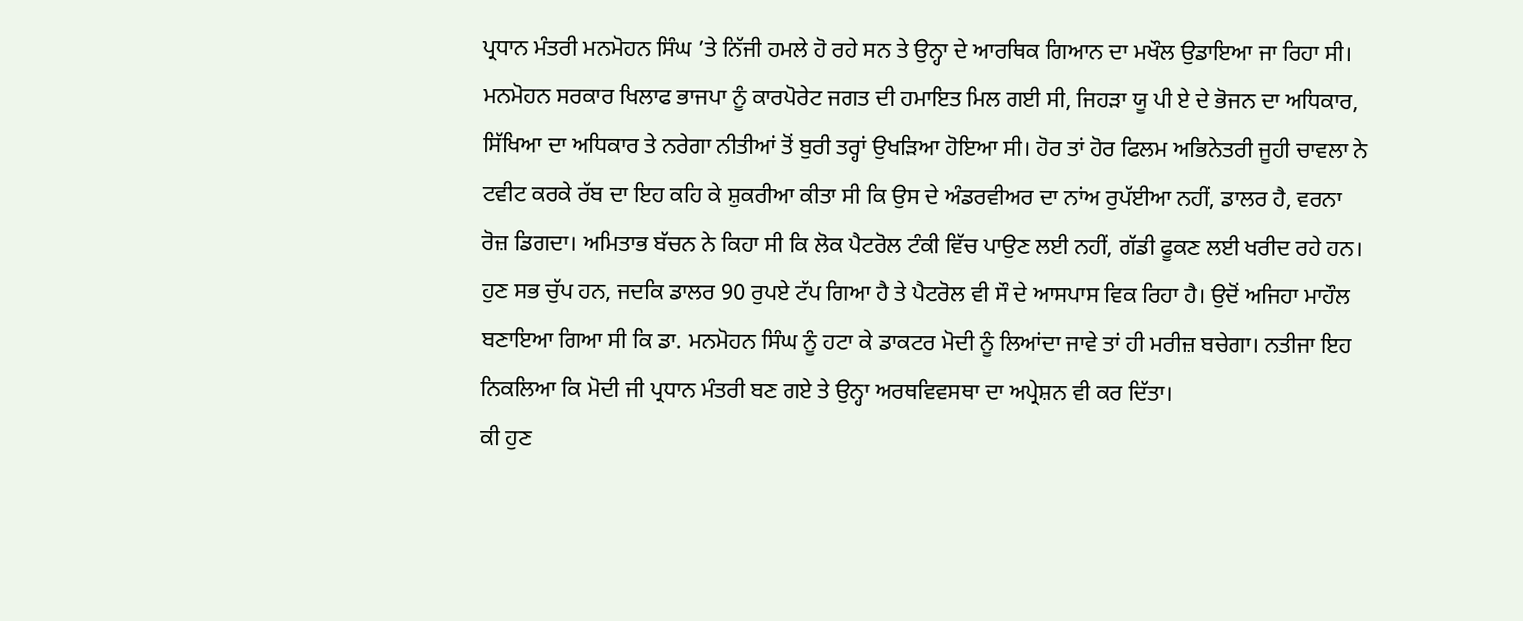ਪ੍ਰਧਾਨ ਮੰਤਰੀ ਮਨਮੋਹਨ ਸਿੰਘ ’ਤੇ ਨਿੱਜੀ ਹਮਲੇ ਹੋ ਰਹੇ ਸਨ ਤੇ ਉਨ੍ਹਾ ਦੇ ਆਰਥਿਕ ਗਿਆਨ ਦਾ ਮਖੌਲ ਉਡਾਇਆ ਜਾ ਰਿਹਾ ਸੀ। ਮਨਮੋਹਨ ਸਰਕਾਰ ਖਿਲਾਫ ਭਾਜਪਾ ਨੂੰ ਕਾਰਪੋਰੇਟ ਜਗਤ ਦੀ ਹਮਾਇਤ ਮਿਲ ਗਈ ਸੀ, ਜਿਹੜਾ ਯੂ ਪੀ ਏ ਦੇ ਭੋਜਨ ਦਾ ਅਧਿਕਾਰ, ਸਿੱਖਿਆ ਦਾ ਅਧਿਕਾਰ ਤੇ ਨਰੇਗਾ ਨੀਤੀਆਂ ਤੋਂ ਬੁਰੀ ਤਰ੍ਹਾਂ ਉਖੜਿਆ ਹੋਇਆ ਸੀ। ਹੋਰ ਤਾਂ ਹੋਰ ਫਿਲਮ ਅਭਿਨੇਤਰੀ ਜੂਹੀ ਚਾਵਲਾ ਨੇ ਟਵੀਟ ਕਰਕੇ ਰੱਬ ਦਾ ਇਹ ਕਹਿ ਕੇ ਸ਼ੁਕਰੀਆ ਕੀਤਾ ਸੀ ਕਿ ਉਸ ਦੇ ਅੰਡਰਵੀਅਰ ਦਾ ਨਾਂਅ ਰੁਪੱਈਆ ਨਹੀਂ, ਡਾਲਰ ਹੈ, ਵਰਨਾ ਰੋਜ਼ ਡਿਗਦਾ। ਅਮਿਤਾਭ ਬੱਚਨ ਨੇ ਕਿਹਾ ਸੀ ਕਿ ਲੋਕ ਪੈਟਰੋਲ ਟੰਕੀ ਵਿੱਚ ਪਾਉਣ ਲਈ ਨਹੀਂ, ਗੱਡੀ ਫੂਕਣ ਲਈ ਖਰੀਦ ਰਹੇ ਹਨ। ਹੁਣ ਸਭ ਚੁੱਪ ਹਨ, ਜਦਕਿ ਡਾਲਰ 90 ਰੁਪਏ ਟੱਪ ਗਿਆ ਹੈ ਤੇ ਪੈਟਰੋਲ ਵੀ ਸੌ ਦੇ ਆਸਪਾਸ ਵਿਕ ਰਿਹਾ ਹੈ। ਉਦੋਂ ਅਜਿਹਾ ਮਾਹੌਲ ਬਣਾਇਆ ਗਿਆ ਸੀ ਕਿ ਡਾ. ਮਨਮੋਹਨ ਸਿੰਘ ਨੂੰ ਹਟਾ ਕੇ ਡਾਕਟਰ ਮੋਦੀ ਨੂੰ ਲਿਆਂਦਾ ਜਾਵੇ ਤਾਂ ਹੀ ਮਰੀਜ਼ ਬਚੇਗਾ। ਨਤੀਜਾ ਇਹ ਨਿਕਲਿਆ ਕਿ ਮੋਦੀ ਜੀ ਪ੍ਰਧਾਨ ਮੰਤਰੀ ਬਣ ਗਏ ਤੇ ਉਨ੍ਹਾ ਅਰਥਵਿਵਸਥਾ ਦਾ ਅਪ੍ਰੇਸ਼ਨ ਵੀ ਕਰ ਦਿੱਤਾ।
ਕੀ ਹੁਣ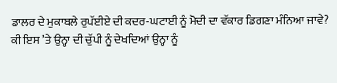ਡਾਲਰ ਦੇ ਮੁਕਾਬਲੇ ਰੁਪੱਈਏ ਦੀ ਕਦਰ-ਘਟਾਈ ਨੂੰ ਮੋਦੀ ਦਾ ਵੱਕਾਰ ਡਿਗਣਾ ਮੰਨਿਆ ਜਾਵੇ? ਕੀ ਇਸ ’ਤੇ ਉਨ੍ਹਾ ਦੀ ਚੁੱਪੀ ਨੂੰ ਦੇਖਦਿਆਂ ਉਨ੍ਹਾ ਨੂੰ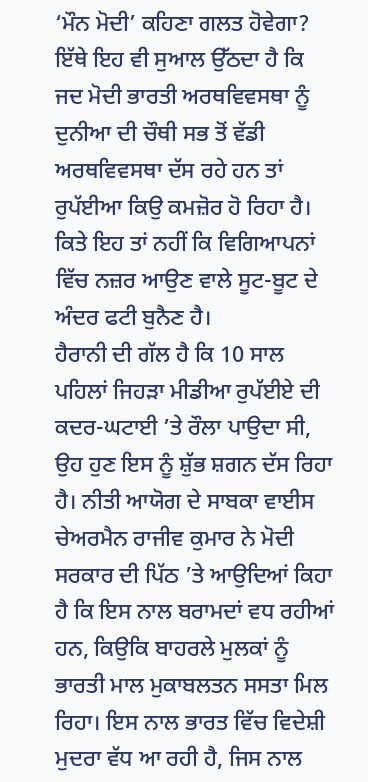‘ਮੌਨ ਮੋਦੀ’ ਕਹਿਣਾ ਗਲਤ ਹੋਵੇਗਾ? ਇੱਥੇ ਇਹ ਵੀ ਸੁਆਲ ਉੱਠਦਾ ਹੈ ਕਿ ਜਦ ਮੋਦੀ ਭਾਰਤੀ ਅਰਥਵਿਵਸਥਾ ਨੂੰ ਦੁਨੀਆ ਦੀ ਚੌਥੀ ਸਭ ਤੋਂ ਵੱਡੀ ਅਰਥਵਿਵਸਥਾ ਦੱਸ ਰਹੇ ਹਨ ਤਾਂ ਰੁਪੱਈਆ ਕਿਉ ਕਮਜ਼ੋਰ ਹੋ ਰਿਹਾ ਹੈ। ਕਿਤੇ ਇਹ ਤਾਂ ਨਹੀਂ ਕਿ ਵਿਗਿਆਪਨਾਂ ਵਿੱਚ ਨਜ਼ਰ ਆਉਣ ਵਾਲੇ ਸੂਟ-ਬੂਟ ਦੇ ਅੰਦਰ ਫਟੀ ਬੁਨੈਣ ਹੈ।
ਹੈਰਾਨੀ ਦੀ ਗੱਲ ਹੈ ਕਿ 10 ਸਾਲ ਪਹਿਲਾਂ ਜਿਹੜਾ ਮੀਡੀਆ ਰੁਪੱਈਏ ਦੀ ਕਦਰ-ਘਟਾਈ ’ਤੇ ਰੌਲਾ ਪਾਉਦਾ ਸੀ, ਉਹ ਹੁਣ ਇਸ ਨੂੰ ਸ਼ੁੱਭ ਸ਼ਗਨ ਦੱਸ ਰਿਹਾ ਹੈ। ਨੀਤੀ ਆਯੋਗ ਦੇ ਸਾਬਕਾ ਵਾਈਸ ਚੇਅਰਮੈਨ ਰਾਜੀਵ ਕੁਮਾਰ ਨੇ ਮੋਦੀ ਸਰਕਾਰ ਦੀ ਪਿੱਠ ’ਤੇ ਆਉਦਿਆਂ ਕਿਹਾ ਹੈ ਕਿ ਇਸ ਨਾਲ ਬਰਾਮਦਾਂ ਵਧ ਰਹੀਆਂ ਹਨ, ਕਿਉਕਿ ਬਾਹਰਲੇ ਮੁਲਕਾਂ ਨੂੰ ਭਾਰਤੀ ਮਾਲ ਮੁਕਾਬਲਤਨ ਸਸਤਾ ਮਿਲ ਰਿਹਾ। ਇਸ ਨਾਲ ਭਾਰਤ ਵਿੱਚ ਵਿਦੇਸ਼ੀ ਮੁਦਰਾ ਵੱਧ ਆ ਰਹੀ ਹੈ, ਜਿਸ ਨਾਲ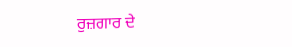ਰੁਜ਼ਗਾਰ ਦੇ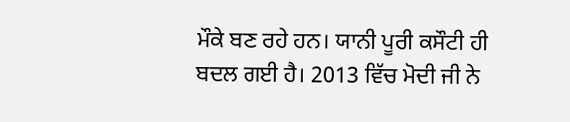ਮੌਕੇ ਬਣ ਰਹੇ ਹਨ। ਯਾਨੀ ਪੂਰੀ ਕਸੌਟੀ ਹੀ ਬਦਲ ਗਈ ਹੈ। 2013 ਵਿੱਚ ਮੋਦੀ ਜੀ ਨੇ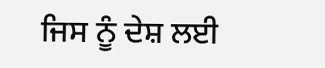ਜਿਸ ਨੂੰ ਦੇਸ਼ ਲਈ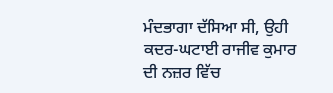ਮੰਦਭਾਗਾ ਦੱਸਿਆ ਸੀ, ਉਹੀ ਕਦਰ-ਘਟਾਈ ਰਾਜੀਵ ਕੁਮਾਰ ਦੀ ਨਜ਼ਰ ਵਿੱਚ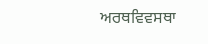ਅਰਥਵਿਵਸਥਾ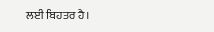ਲਈ ਬਿਹਤਰ ਹੈ।